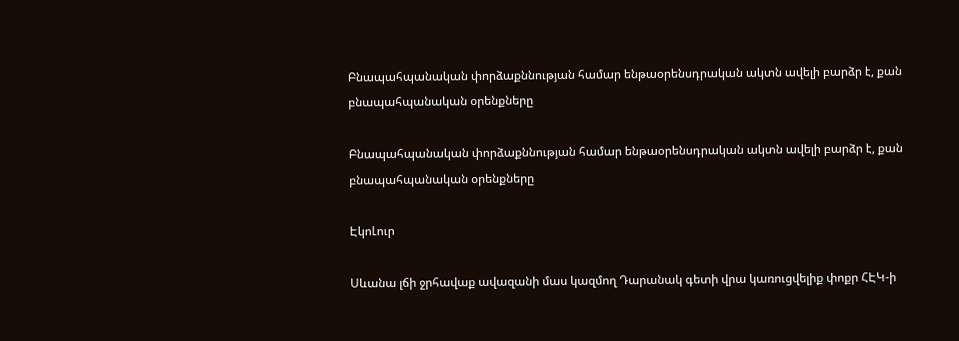Բնապահպանական փորձաքննության համար ենթաօրենսդրական ակտն ավելի բարձր է, քան բնապահպանական օրենքները

Բնապահպանական փորձաքննության համար ենթաօրենսդրական ակտն ավելի բարձր է, քան բնապահպանական օրենքները

ԷկոԼուր

Սևանա լճի ջրհավաք ավազանի մաս կազմող Դարանակ գետի վրա կառուցվելիք փոքր ՀԷԿ-ի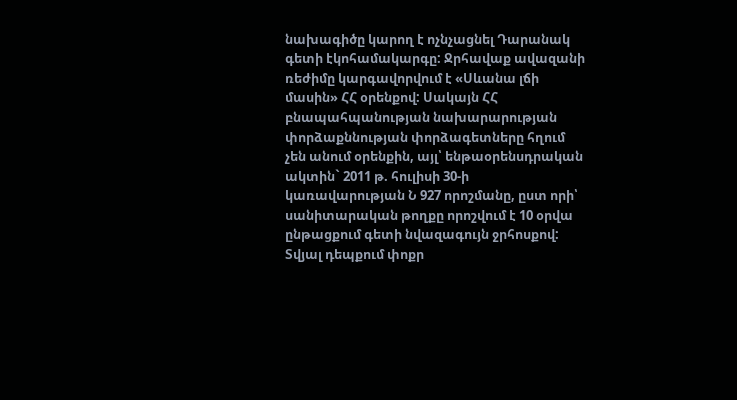նախագիծը կարող է ոչնչացնել Դարանակ գետի էկոհամակարգը: Ջրհավաք ավազանի ռեժիմը կարգավորվում է «Սևանա լճի մասին» ՀՀ օրենքով: Սակայն ՀՀ բնապահպանության նախարարության փորձաքննության փորձագետները հղում չեն անում օրենքին, այլ՝ ենթաօրենսդրական ակտին` 2011 թ. հուլիսի 30-ի կառավարության Ն 927 որոշմանը, ըստ որի՝ սանիտարական թողքը որոշվում է 10 օրվա ընթացքում գետի նվազագույն ջրհոսքով: Տվյալ դեպքում փոքր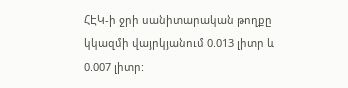ՀԷԿ-ի ջրի սանիտարական թողքը կկազմի վայրկյանում 0.013 լիտր և 0.007 լիտր: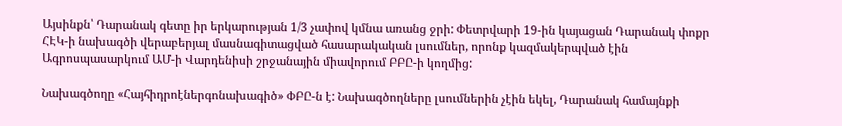Այսինքն՝ Դարանակ գետը իր երկարության 1/3 չափով կմնա առանց ջրի: Փետրվարի 19-ին կայացան Դարանակ փոքր ՀԷԿ-ի նախագծի վերաբերյալ մասնագիտացված հասարակական լսումներ, որոնք կազմակերպված էին Ագրոսպասարկում ԱՄ-ի Վարդենիսի շրջանային միավորում ԲԲԸ-ի կողմից:

Նախագծողը «Հայհիդրոէներգոնախագիծ» ՓԲԸ-ն է: Նախագծողները լսումներին չէին եկել, Դարանակ համայնքի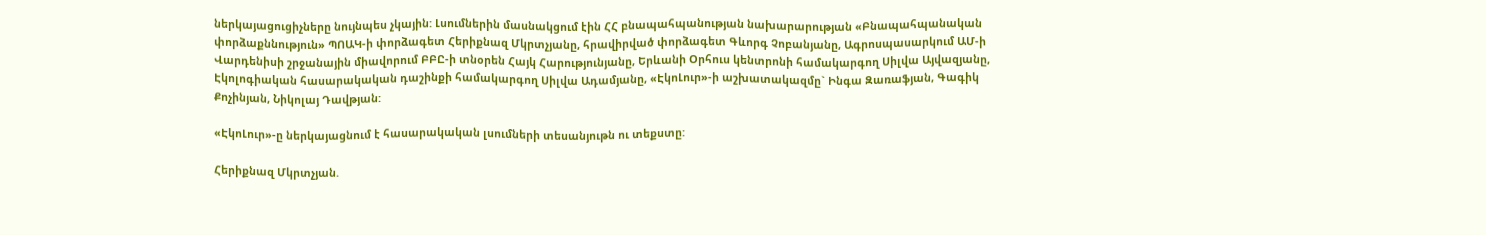ներկայացուցիչները նույնպես չկային: Լսումներին մասնակցում էին ՀՀ բնապահպանության նախարարության «Բնապահպանական փորձաքննություն» ՊՈԱԿ-ի փորձագետ Հերիքնազ Մկրտչյանը, հրավիրված փորձագետ Գևորգ Չոբանյանը, Ագրոսպասարկում ԱՄ-ի Վարդենիսի շրջանային միավորում ԲԲԸ-ի տնօրեն Հայկ Հարությունյանը, Երևանի Օրհուս կենտրոնի համակարգող Սիլվա Այվազյանը, Էկոլոգիական հասարակական դաշինքի համակարգող Սիլվա Ադամյանը, «ԷկոԼուր»-ի աշխատակազմը` Ինգա Զառաֆյան, Գագիկ Քոչինյան, Նիկոլայ Դավթյան:

«ԷկոԼուր»-ը ներկայացնում է հասարակական լսումների տեսանյութն ու տեքստը:

Հերիքնազ Մկրտչյան.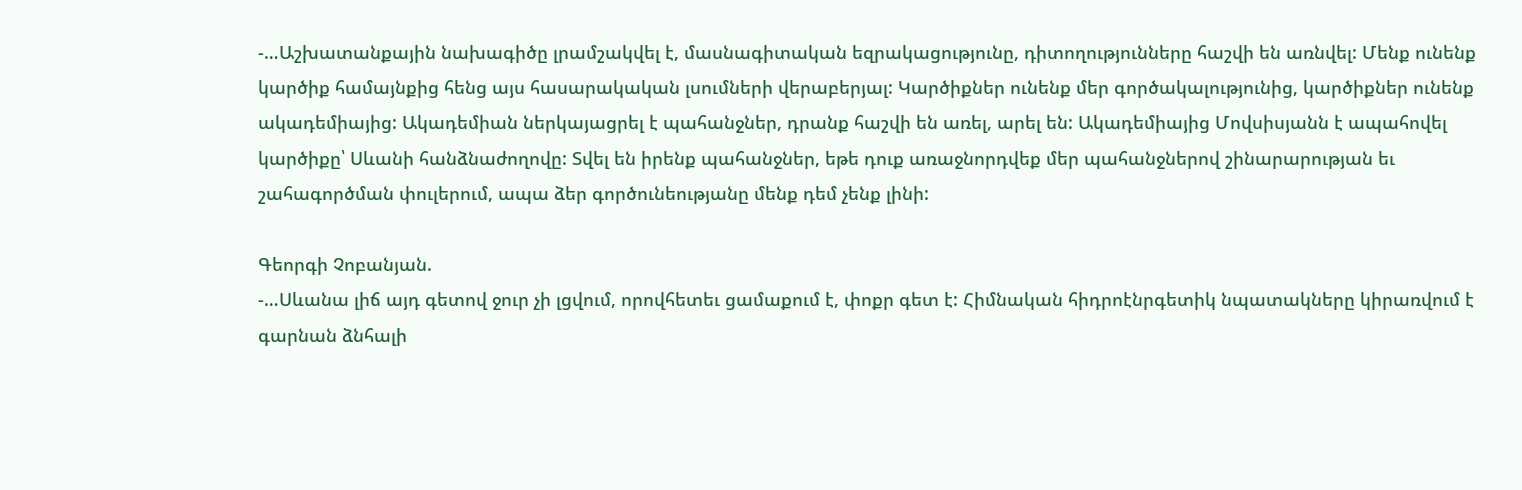-…Աշխատանքային նախագիծը լրամշակվել է, մասնագիտական եզրակացությունը, դիտողությունները հաշվի են առնվել: Մենք ունենք կարծիք համայնքից հենց այս հասարակական լսումների վերաբերյալ: Կարծիքներ ունենք մեր գործակալությունից, կարծիքներ ունենք ակադեմիայից: Ակադեմիան ներկայացրել է պահանջներ, դրանք հաշվի են առել, արել են: Ակադեմիայից Մովսիսյանն է ապահովել կարծիքը՝ Սևանի հանձնաժողովը: Տվել են իրենք պահանջներ, եթե դուք առաջնորդվեք մեր պահանջներով շինարարության եւ շահագործման փուլերում, ապա ձեր գործունեությանը մենք դեմ չենք լինի:

Գեորգի Չոբանյան.
-…Սևանա լիճ այդ գետով ջուր չի լցվում, որովհետեւ ցամաքում է, փոքր գետ է: Հիմնական հիդրոէնրգետիկ նպատակները կիրառվում է գարնան ձնհալի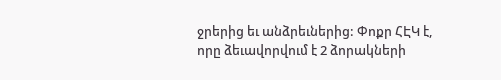ջրերից եւ անձրեւներից: Փոքր ՀԷԿ է, որը ձեւավորվում է 2 ձորակների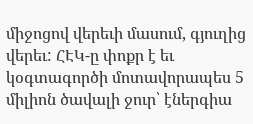միջոցով վերեւի մասում, գյուղից վերեւ: ՀԷԿ-ը փոքր է եւ կօգտագործի մոտավորապես 5 միլիոն ծավալի ջուր՝ էներգիա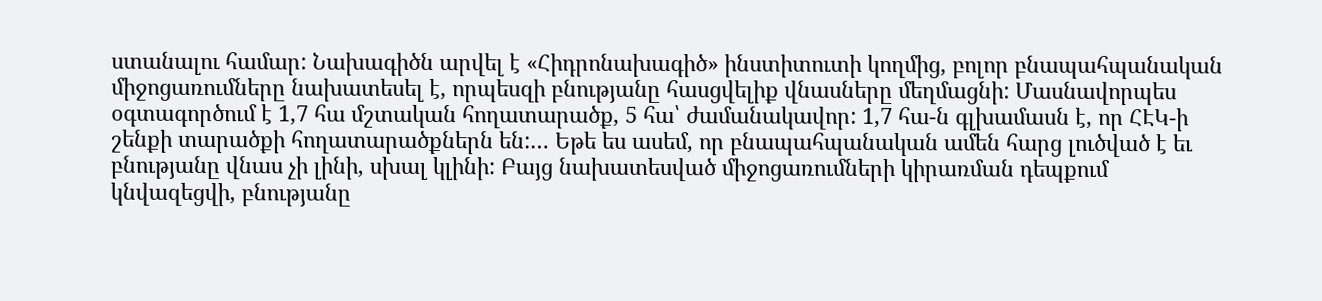ստանալու համար: Նախագիծն արվել է «Հիդրոնախագիծ» ինստիտուտի կողմից, բոլոր բնապահպանական միջոցառումները նախատեսել է, որպեսզի բնությանը հասցվելիք վնասները մեղմացնի: Մասնավորպես օգտագործում է 1,7 հա մշտական հողատարածք, 5 հա՝ ժամանակավոր: 1,7 հա-ն գլխամասն է, որ ՀԷԿ-ի շենքի տարածքի հողատարածքներն են:… Եթե ես ասեմ, որ բնապահպանական ամեն հարց լուծված է եւ բնությանը վնաս չի լինի, սխալ կլինի: Բայց նախատեսված միջոցառումների կիրառման դեպքում կնվազեցվի, բնությանը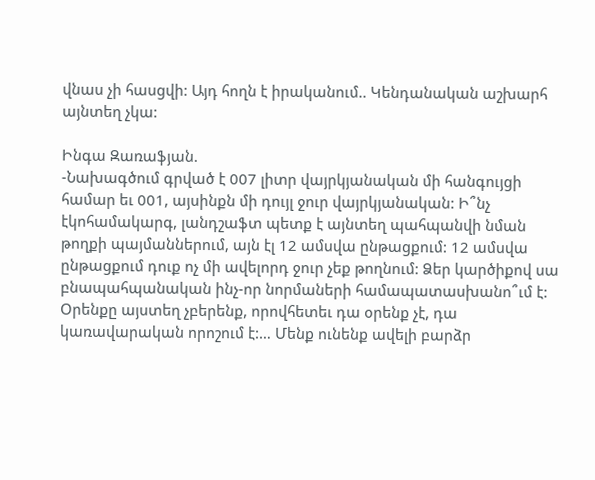վնաս չի հասցվի: Այդ հողն է իրականում.. Կենդանական աշխարհ այնտեղ չկա:

Ինգա Զառաֆյան.
-Նախագծում գրված է 007 լիտր վայրկյանական մի հանգույցի համար եւ 001, այսինքն մի դույլ ջուր վայրկյանական: Ի՞նչ էկոհամակարգ, լանդշաֆտ պետք է այնտեղ պահպանվի նման թողքի պայմաններում, այն էլ 12 ամսվա ընթացքում: 12 ամսվա ընթացքում դուք ոչ մի ավելորդ ջուր չեք թողնում: Ձեր կարծիքով սա բնապահպանական ինչ-որ նորմաների համապատասխանո՞ւմ է: Օրենքը այստեղ չբերենք, որովհետեւ դա օրենք չէ, դա կառավարական որոշում է:… Մենք ունենք ավելի բարձր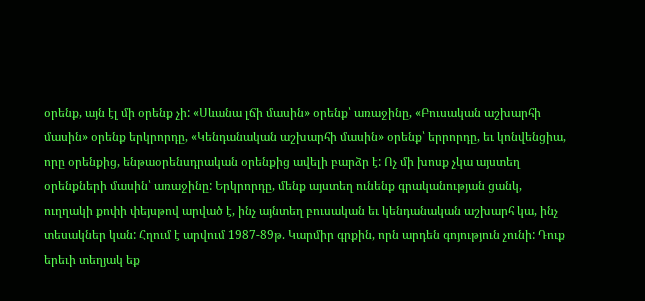օրենք, այն էլ մի օրենք չի: «Սևանա լճի մասին» օրենք՝ առաջինը, «Բուսական աշխարհի մասին» օրենք երկրորդը, «Կենդանական աշխարհի մասին» օրենք՝ երրորդը, եւ կոնվենցիա, որը օրենքից, ենթաօրենսդրական օրենքից ավելի բարձր է: Ոչ մի խոսք չկա այստեղ օրենքների մասին՝ առաջինը: Երկրորդը, մենք այստեղ ունենք գրականության ցանկ, ուղղակի քոփի փեյսթով արված է, ինչ այնտեղ բուսական եւ կենդանական աշխարհ կա, ինչ տեսակներ կան: Հղում է արվում 1987-89թ. Կարմիր գրքին, որն արդեն գոյություն չունի: Դուք երեւի տեղյակ եք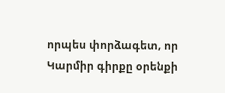որպես փորձագետ, որ Կարմիր գիրքը օրենքի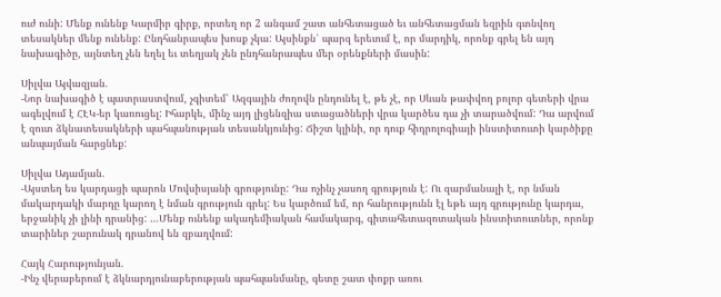ուժ ունի: Մենք ունենք Կարմիր գիրք, որտեղ որ 2 անգամ շատ անհետացած եւ անհետացման եզրին գտնվող տեսակներ մենք ունենք: Ընդհանրապես խոսք չկա: Այսինքն՝ պարզ երեւում է, որ մարդիկ, որոնք գրել են այդ նախագիծը, այնտեղ չեն եղել եւ տեղյակ չեն ընդհանրապես մեր օրենքների մասին:

Սիլվա Այվազյան.
-Նոր նախագիծ է պատրաստվում, չգիտեմ՝ Ազգային ժողովն ընդունել է, թե չէ, որ Սևան թափվող բոլոր գետերի վրա ագելվում է ՀԷԿ-եր կառուցել: Իհարկե, մինչ այդ լիցենզիա ստացածների վրա կարծես դա չի տարածվում: Դա արվում է զուտ ձկնատեսակների պահպանության տեսանկյունից: Ճիշտ կլինի, որ դուք հիդրոլոգիայի ինստիտուտի կարծիքը անպայման հարցնեք:

Սիլվա Ադամյան.
-Այստեղ ես կարդացի պարոն Մովսիսյանի գրությունը: Դա ոչինչ չասող գրություն է: Ու զարմանալի է, որ նման մակարդակի մարդը կարող է նման գրություն գրել: Ես կարծում եմ, որ հանրությունն էլ եթե այդ գրությունը կարդա, երջանիկ չի լինի դրանից: …Մենք ունենք ակադեմիական համակարգ, գիտահետազոտական ինստիտուտներ, որոնք տարիներ շարունակ դրանով են զբաղվում:

Հայկ Հարությունյան.
-Ինչ վերաբերում է ձկնարդյունաբերության պահպանմանը, գետը շատ փոքր առու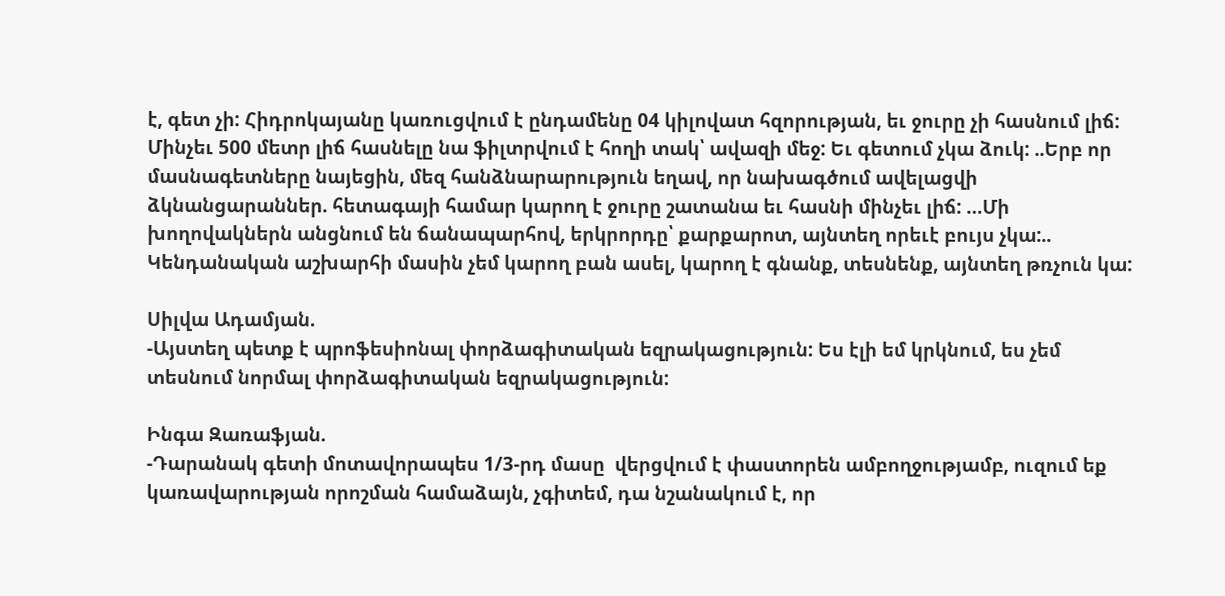է, գետ չի: Հիդրոկայանը կառուցվում է ընդամենը 04 կիլովատ հզորության, եւ ջուրը չի հասնում լիճ: Մինչեւ 500 մետր լիճ հասնելը նա ֆիլտրվում է հողի տակ՝ ավազի մեջ: Եւ գետում չկա ձուկ: ..Երբ որ մասնագետները նայեցին, մեզ հանձնարարություն եղավ, որ նախագծում ավելացվի ձկնանցարաններ. հետագայի համար կարող է ջուրը շատանա եւ հասնի մինչեւ լիճ: …Մի խողովակներն անցնում են ճանապարհով, երկրորդը՝ քարքարոտ, այնտեղ որեւէ բույս չկա:.. Կենդանական աշխարհի մասին չեմ կարող բան ասել, կարող է գնանք, տեսնենք, այնտեղ թռչուն կա:

Սիլվա Ադամյան.
-Այստեղ պետք է պրոֆեսիոնալ փորձագիտական եզրակացություն: Ես էլի եմ կրկնում, ես չեմ տեսնում նորմալ փորձագիտական եզրակացություն:

Ինգա Զառաֆյան.
-Դարանակ գետի մոտավորապես 1/3-րդ մասը  վերցվում է փաստորեն ամբողջությամբ, ուզում եք կառավարության որոշման համաձայն, չգիտեմ, դա նշանակում է, որ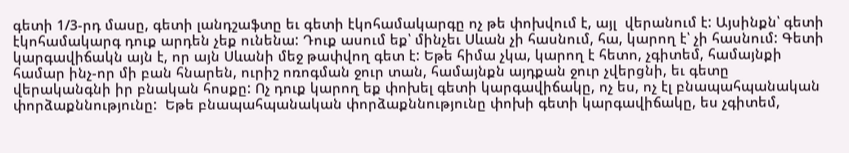գետի 1/3-րդ մասը, գետի լանդշաֆտը եւ գետի էկոհամակարգը ոչ թե փոխվում է, այլ  վերանում է: Այսինքն՝ գետի էկոհամակարգ դուք արդեն չեք ունենա: Դուք ասում եք՝ մինչեւ Սևան չի հասնում, հա, կարող է՝ չի հասնում: Գետի կարգավիճակն այն է, որ այն Սևանի մեջ թափվող գետ է: Եթե հիմա չկա, կարող է հետո, չգիտեմ, համայնքի համար ինչ-որ մի բան հնարեն, ուրիշ ոռոգման ջուր տան, համայնքն այդքան ջուր չվերցնի, եւ գետը վերականգնի իր բնական հոսքը: Ոչ դուք կարող եք փոխել գետի կարգավիճակը, ոչ ես, ոչ էլ բնապահպանական փորձաքննությունը:  Եթե բնապահպանական փորձաքննությունը փոխի գետի կարգավիճակը, ես չգիտեմ,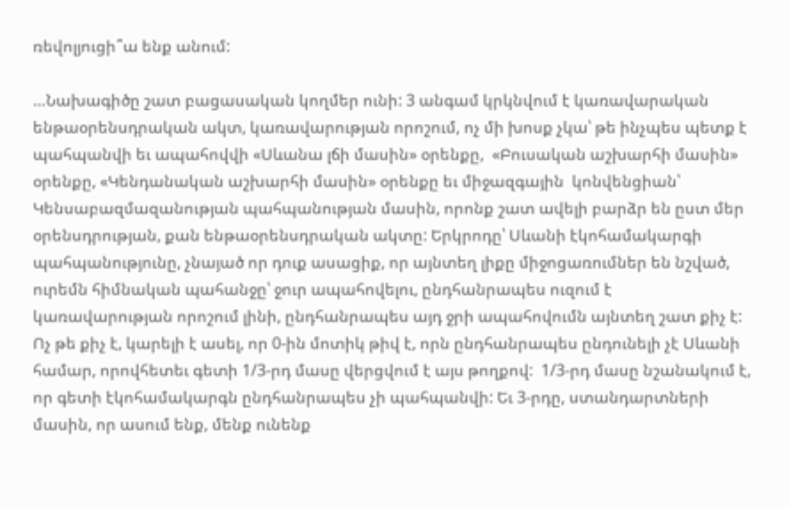ռեվոլյուցի՞ա ենք անում:

…Նախագիծը շատ բացասական կողմեր ունի: 3 անգամ կրկնվում է կառավարական ենթաօրենսդրական ակտ, կառավարության որոշում, ոչ մի խոսք չկա՝ թե ինչպես պետք է պահպանվի եւ ապահովվի «Սևանա լճի մասին» օրենքը,  «Բուսական աշխարհի մասին» օրենքը, «Կենդանական աշխարհի մասին» օրենքը եւ միջազգային  կոնվենցիան՝ Կենսաբազմազանության պահպանության մասին, որոնք շատ ավելի բարձր են ըստ մեր օրենսդրության, քան ենթաօրենսդրական ակտը: Երկրոդը՝ Սևանի էկոհամակարգի պահպանությունը, չնայած որ դուք ասացիք, որ այնտեղ լիքը միջոցառումներ են նշված, ուրեմն հիմնական պահանջը՝ ջուր ապահովելու, ընդհանրապես ուզում է կառավարության որոշում լինի, ընդհանրապես այդ ջրի ապահովումն այնտեղ շատ քիչ է: Ոչ թե քիչ է, կարելի է ասել, որ 0-ին մոտիկ թիվ է, որն ընդհանրապես ընդունելի չէ Սևանի համար, որովհետեւ գետի 1/3-րդ մասը վերցվում է այս թողքով:  1/3-րդ մասը նշանակում է, որ գետի էկոհամակարգն ընդհանրապես չի պահպանվի: Եւ 3-րդը, ստանդարտների մասին, որ ասում ենք, մենք ունենք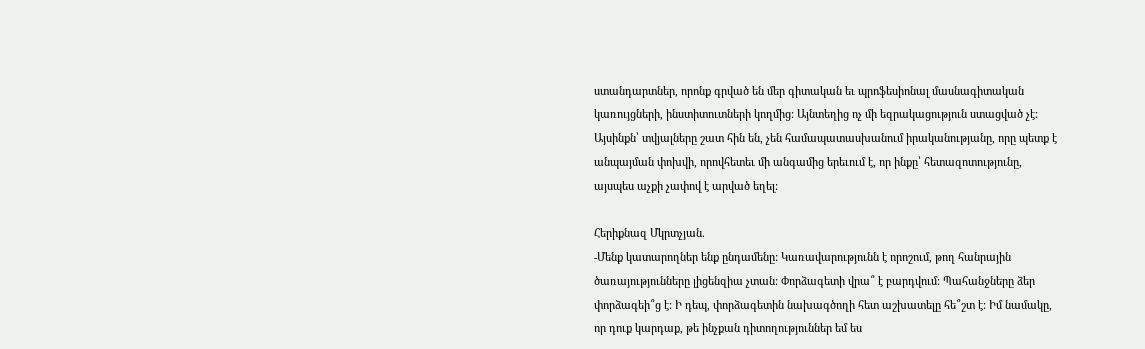ստանդարտներ, որոնք գրված են մեր գիտական եւ պրոֆեսիոնալ մասնագիտական կառույցների, ինստիտուտների կողմից: Այնտեղից ոչ մի եզրակացություն ստացված չէ: Այսինքն՝ տվյալները շատ հին են, չեն համապատասխանում իրականությանը, որը պետք է անպայման փոխվի, որովհետեւ մի անգամից երեւում է, որ ինքը՝ հետազոտությունը, այսպես աչքի չափով է արված եղել:

Հերիքնազ Մկրտչյան.
-Մենք կատարողներ ենք ընդամենը: Կառավարությունն է որոշում, թող հանրային ծառայությունները լիցենզիա չտան: Փորձագետի վրա՞ է բարդվում: Պահանջները ձեր փորձագեի՞ց է: Ի դեպ, փորձագետին նախագծողի հետ աշխատելը հե՞շտ է: Իմ նամակը, որ դուք կարդաք, թե ինչքան դիտողություններ եմ ես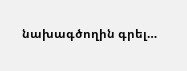նախագծողին գրել…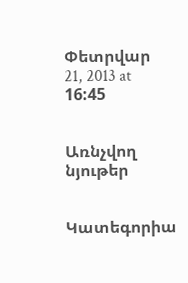Փետրվար 21, 2013 at 16:45


Առնչվող նյութեր


Կատեգորիա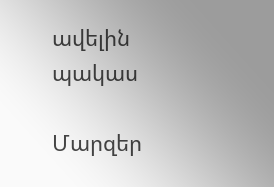ավելին
պակաս

Մարզեր